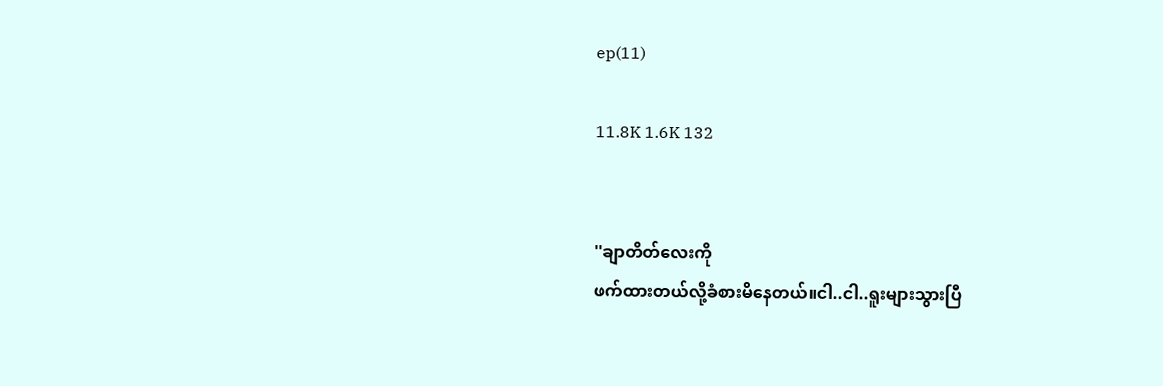ep(11)

11.8K 1.6K 132


''ချာတိတ်လေးကို
ဖက်ထားတယ်လို့ခံစားမိနေတယ်။ငါ..ငါ..ရူးများသွားပြီ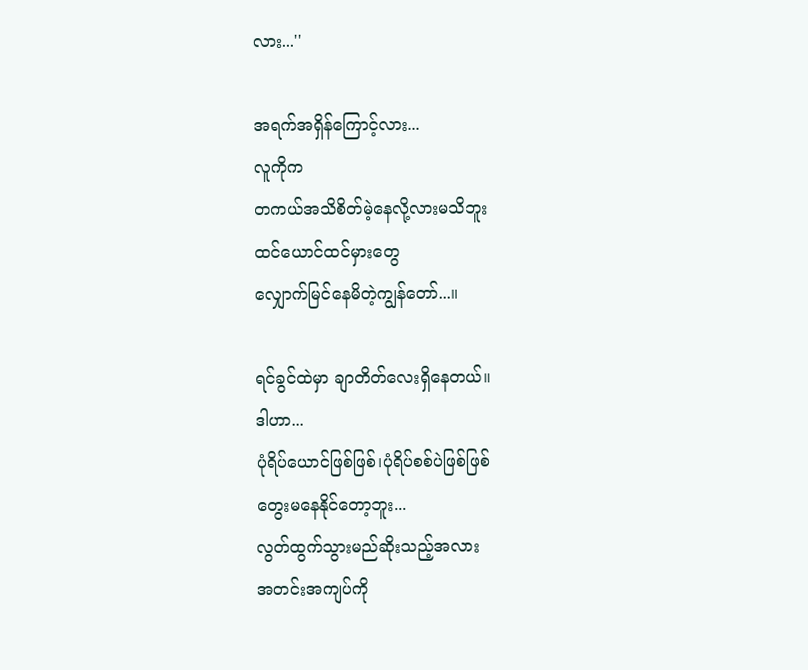လား...''

အရက်အရှိန်ကြောင့်လား...
လူကိုက
တကယ်အသိစိတ်မဲ့နေလို့လားမသိဘူး
ထင်ယောင်ထင်မှားတွေ
လျှောက်မြင်နေမိတဲ့ကျွန်တော်...။

ရင်ခွင်ထဲမှာ ချာတိတ်လေးရှိနေတယ်။
ဒါဟာ...
ပုံရိပ်ယောင်ဖြစ်ဖြစ်၊ပုံရိပ်စစ်ပဲဖြစ်ဖြစ်
တွေးမနေနိုင်တော့ဘူး...
လွတ်ထွက်သွားမည်ဆိုးသည့်အလား
အတင်းအကျပ်ကို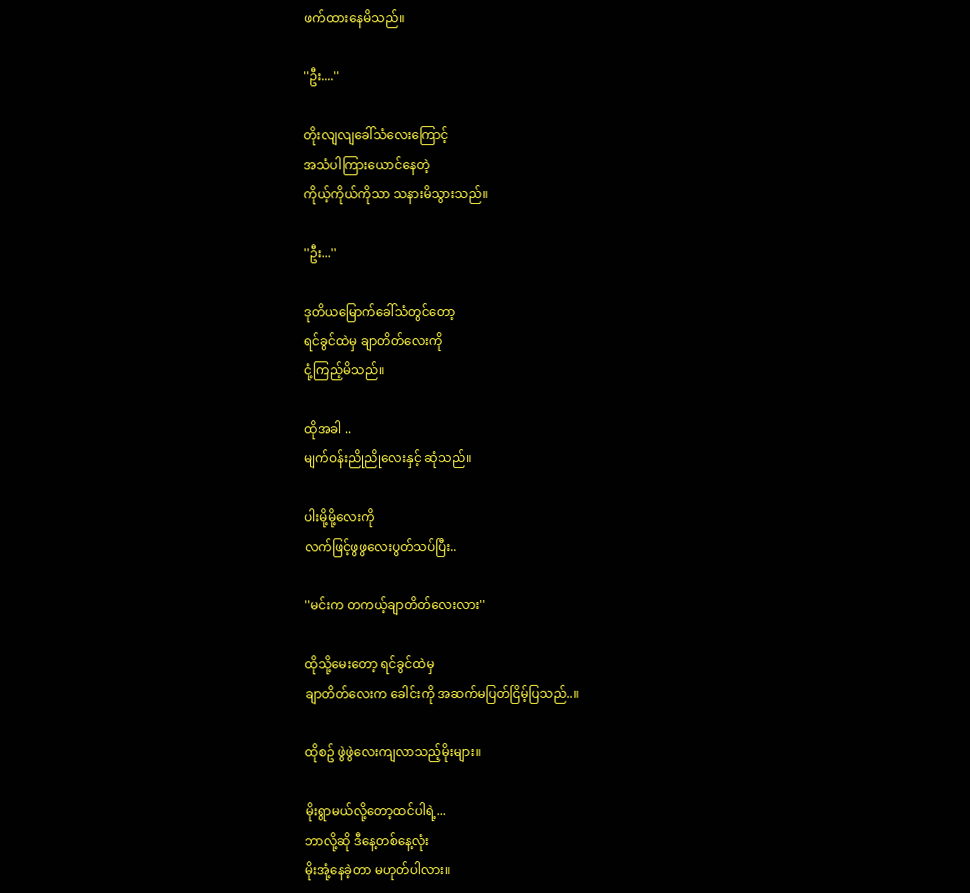ဖက်ထားနေမိသည်။

''ဦး....''

တိုးလျလျခေါ်သံလေးကြောင့်
အသံပါကြားယောင်နေတဲ့
ကိုယ့်ကိုယ်ကိုသာ သနားမိသွားသည်။

''ဦး...''

ဒုတိယမြောက်ခေါ်သံတွင်တော့
ရင်ခွင်ထဲမှ ချာတိတ်လေးကို
ငုံ့ကြည့်မိသည်။

ထိုအခါ ..
မျက်ဝန်းညိုညိုလေးနှင့် ဆုံသည်။

ပါးမို့မို့လေးကို
လက်ဖြင့်ဖွဖွလေးပွတ်သပ်ပြီး..

''မင်းက တကယ့်ချာတိတ်လေးလား''

ထိုသို့မေးတော့ ရင်ခွင်ထဲမှ
ချာတိတ်လေးက ခေါင်းကို အဆက်မပြတ်ငြိမ့်ပြသည်..။

ထိုစဥ် ဖွဲဖွဲလေးကျလာသည့်မိုးများ။

မိုးရွာမယ်လို့တော့ထင်ပါရဲ့...
ဘာလို့ဆို ဒီနေ့တစ်နေ့လုံး
မိုးအုံ့နေခဲ့တာ မဟုတ်ပါလား။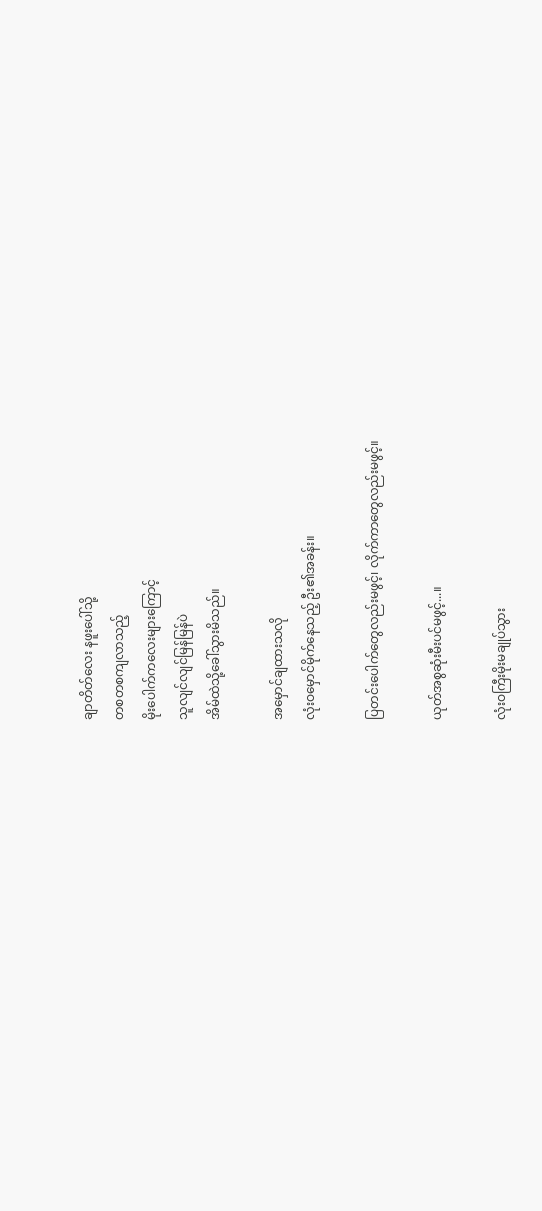ချာတိတ်လေး နဖူးပေါ်သို့
တစတစကျလာသည့်
မိုးပေါက်ကလေးများကြောင့်
သူလျင်လျင်မြန်မြန်ပဲ
အိမ်ထဲသို့ခေါ်သွားမိသည်။

အမှောင်ချထားသလို
လုံးဝမှောင်မိုက်နေသည့် ဦး၏အခန်း။

ပြတင်းပေါက်တွေလည်းမဖွင့်၊ လိုက်ကာတွေလည်းမဖွင့်။

ယုတ်အစွဆုံးမီးပင်မဖွင့်...။

လုံးဝကြီးမိုးမချုပ်သွား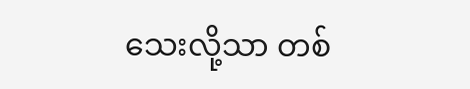သေးလို့သာ တစ်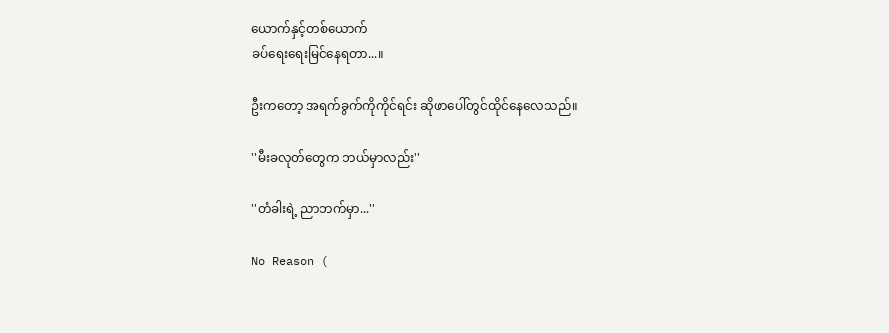ယောက်နှင့်တစ်ယောက်
ခပ်ရေးရေးမြင်နေရတာ...။

ဦးကတော့ အရက်ခွက်ကိုကိုင်ရင်း ဆိုဖာပေါ်တွင်ထိုင်နေလေသည်။

''မီးခလုတ်တွေက ဘယ်မှာလည်း''

''တံခါးရဲ့ ညာဘက်မှာ...''

No Reason (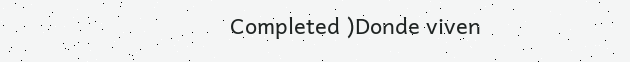Completed )Donde viven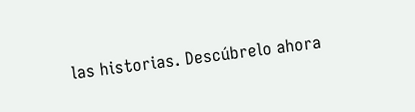las historias. Descúbrelo ahora